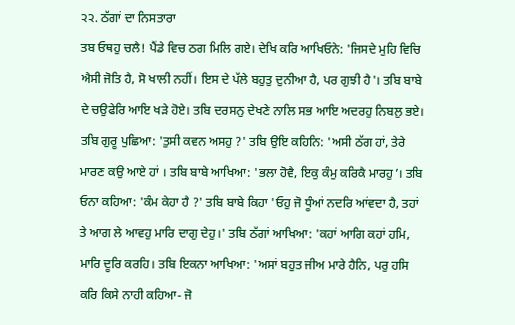੨੨. ਠੱਗਾਂ ਦਾ ਨਿਸਤਾਰਾ
ਤਬ ਓਥਹੁ ਚਲੈ! ਪੈਂਡੇ ਵਿਚ ਠਗ ਮਿਲਿ ਗਏ। ਦੇਖਿ ਕਰਿ ਆਖਿਓਨੇ: 'ਜਿਸਦੇ ਮੁਹਿ ਵਿਚਿ ਐਸੀ ਜੋਤਿ ਹੈ, ਸੋ ਖਾਲੀ ਨਹੀਂ। ਇਸ ਦੇ ਪੱਲੇ ਬਹੁਤੁ ਦੁਨੀਆ ਹੈ, ਪਰ ਗੁਝੀ ਹੈ'। ਤਬਿ ਬਾਬੇ ਦੇ ਚਉਫੇਰਿ ਆਇ ਖੜੇ ਹੋਏ। ਤਬਿ ਦਰਸਨੁ ਦੇਖਣੇ ਨਾਲਿ ਸਭ ਆਇ ਅਦਰਹੁ ਨਿਬਲੁ ਭਏ। ਤਬਿ ਗੁਰੂ ਪੁਛਿਆ: 'ਤੁਸੀ ਕਵਨ ਅਸਹੁ ?' ਤਬਿ ਉਇ ਕਹਿਨਿ: 'ਅਸੀ ਠੱਗ ਹਾਂ, ਤੇਰੇ ਮਾਰਣ ਕਉ ਆਏ ਹਾਂ । ਤਬਿ ਬਾਬੇ ਆਖਿਆ: 'ਭਲਾ ਹੋਵੈ, ਇਕੁ ਕੰਮੁ ਕਰਿਕੈ ਮਾਰਹੁ’। ਤਬਿ ਓਨਾ ਕਹਿਆ: 'ਕੰਮ ਕੇਹਾ ਹੈ ?' ਤਬਿ ਬਾਬੇ ਕਿਹਾ 'ਓਹੁ ਜੋ ਧੂੰਆਂ ਨਦਰਿ ਆਂਵਦਾ ਹੈ, ਤਹਾਂ ਤੇ ਆਗ ਲੇ ਆਵਹੁ ਮਾਰਿ ਦਾਗੁ ਦੇਹੁ।' ਤਬਿ ਠੱਗਾਂ ਆਖਿਆ: 'ਕਹਾਂ ਆਗਿ ਕਹਾਂ ਹਮਿ, ਮਾਰਿ ਦੂਰਿ ਕਰਹਿ। ਤਬਿ ਇਕਨਾ ਆਖਿਆ: 'ਅਸਾਂ ਬਹੁਤ ਜੀਅ ਮਾਰੇ ਹੈਨਿ, ਪਰੁ ਹਸਿ ਕਰਿ ਕਿਸੇ ਨਾਹੀ ਕਹਿਆ- ਜੋ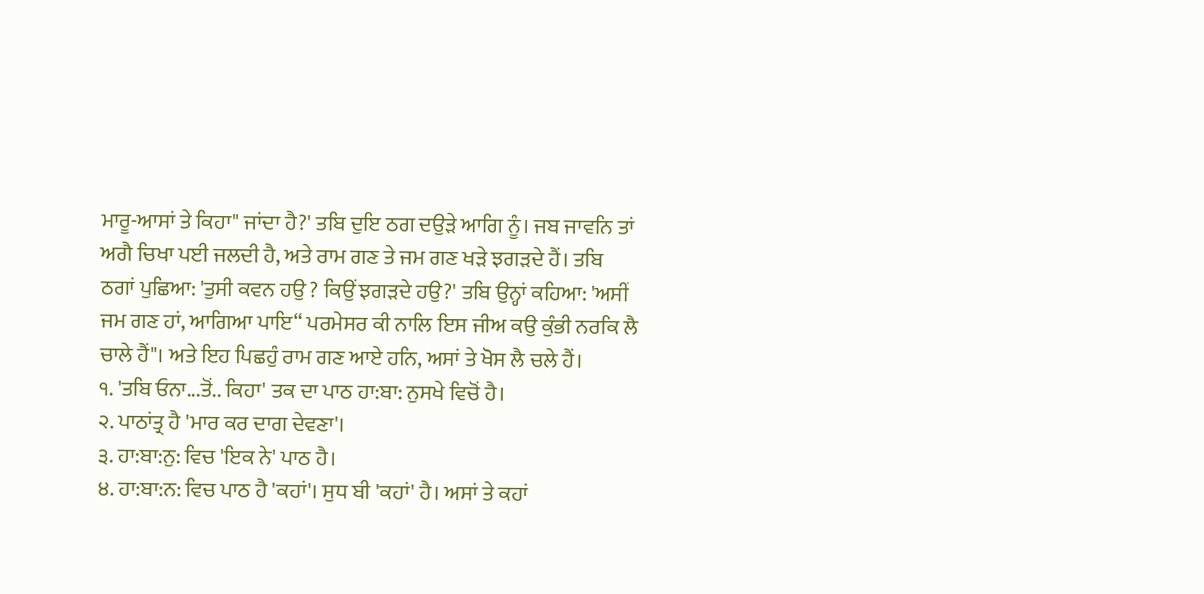ਮਾਰੂ-ਆਸਾਂ ਤੇ ਕਿਹਾ" ਜਾਂਦਾ ਹੈ?' ਤਬਿ ਦੁਇ ਠਗ ਦਉੜੇ ਆਗਿ ਨੂੰ। ਜਬ ਜਾਵਨਿ ਤਾਂ ਅਗੈ ਚਿਖਾ ਪਈ ਜਲਦੀ ਹੈ, ਅਤੇ ਰਾਮ ਗਣ ਤੇ ਜਮ ਗਣ ਖੜੇ ਝਗੜਦੇ ਹੈਂ। ਤਬਿ ਠਗਾਂ ਪੁਛਿਆ: 'ਤੁਸੀ ਕਵਨ ਹਉ ? ਕਿਉਂ ਝਗੜਦੇ ਹਉ?' ਤਬਿ ਉਨ੍ਹਾਂ ਕਹਿਆ: 'ਅਸੀਂ ਜਮ ਗਣ ਹਾਂ, ਆਗਿਆ ਪਾਇ“ ਪਰਮੇਸਰ ਕੀ ਨਾਲਿ ਇਸ ਜੀਅ ਕਉ ਕੁੰਭੀ ਨਰਕਿ ਲੈ ਚਾਲੇ ਹੈਂ"। ਅਤੇ ਇਹ ਪਿਛਹੁੰ ਰਾਮ ਗਣ ਆਏ ਹਨਿ, ਅਸਾਂ ਤੇ ਖੋਸ ਲੈ ਚਲੇ ਹੈਂ।
੧. 'ਤਬਿ ਓਨਾ...ਤੋਂ.. ਕਿਹਾ' ਤਕ ਦਾ ਪਾਠ ਹਾ:ਬਾ: ਨੁਸਖੇ ਵਿਚੋਂ ਹੈ।
੨. ਪਾਠਾਂਤ੍ਰ ਹੈ 'ਮਾਰ ਕਰ ਦਾਗ ਦੇਵਣਾ'।
੩. ਹਾ:ਬਾ:ਨੁ: ਵਿਚ 'ਇਕ ਨੇ' ਪਾਠ ਹੈ।
੪. ਹਾ:ਬਾ:ਨ: ਵਿਚ ਪਾਠ ਹੈ 'ਕਹਾਂ'। ਸੁਧ ਬੀ 'ਕਹਾਂ' ਹੈ। ਅਸਾਂ ਤੇ ਕਹਾਂ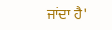ਜਾਂਦਾ ਹੈ'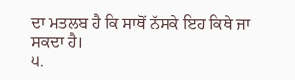ਦਾ ਮਤਲਬ ਹੈ ਕਿ ਸਾਥੋਂ ਨੱਸਕੇ ਇਹ ਕਿਥੇ ਜਾ ਸਕਦਾ ਹੈ।
੫.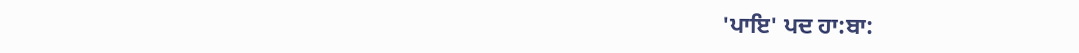'ਪਾਇ' ਪਦ ਹਾ:ਬਾ: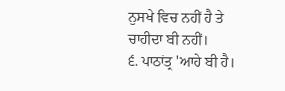ਨੁਸਖੇ ਵਿਚ ਨਹੀਂ ਹੈ ਤੇ ਚਾਹੀਦਾ ਬੀ ਨਹੀਂ।
੬. ਪਾਠਾਂਤ੍ਰ 'ਆਹੇ ਬੀ ਹੈ।